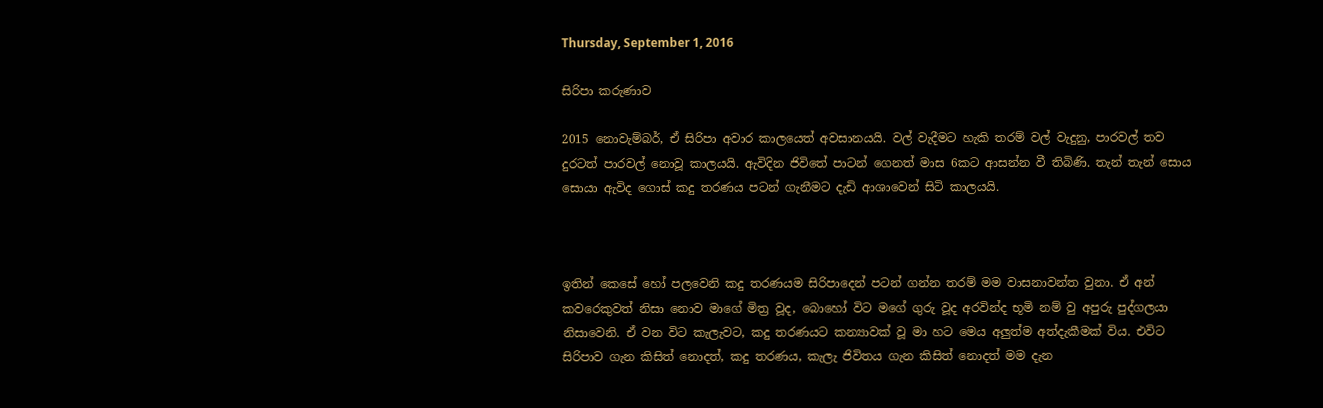Thursday, September 1, 2016

සිරිපා කරුණාව

2015 නොවැම්බර්, ඒ සිරිපා අවාර කාලයෙත් අවසානයයි. වල් වැදීමට හැකි තරම් වල් වැදුනු, පාරවල් තව දුරටත් පාරවල් නොවූ කාලයයි. ඇවිදින ජිවිතේ පාටන් ගෙනත් මාස 6කට ආසන්න වී තිබිණි. තැන් තැන් සොය සොයා ඇවිද ගොස් කදු තරණය පටන් ගැනීමට දැඩි ආශාවෙන් සිටි කාලයයි.



ඉතින් කෙසේ හෝ පලවෙනි කදු තරණයම සිරිපාදෙන් පටන් ගන්න තරම් මම වාසනාවන්ත වුනා. ඒ අන් කවරෙකුවත් නිසා නොව මාගේ මිත්‍ර වූද, බොහෝ විට මගේ ගුරු වූද අරවින්ද භූමි නම් වු අපුරු පුද්ගලයා නිසාවෙනි. ඒ වන විට කැලැවට, කදු තරණයට කන්‍යාවක් වූ මා හට මෙය අලුත්ම අත්දැකීමක් විය. එවිට සිරිපාව ගැන කිසිත් නොදත්, කදු තරණය, කැලැ ජිවිතය ගැන කිසිත් නොදත් මම දැන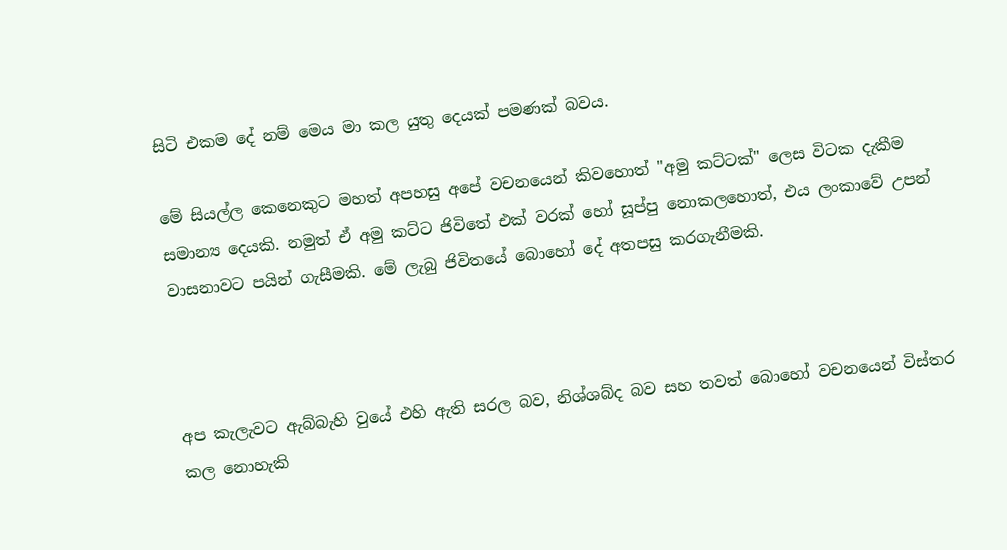සිටි එකම දේ නම් මෙය මා කල යුතු දෙයක් පමණක් බවය.

මේ සියල්ල කෙනෙකුට මහත් අපහසු අපේ වචනයෙන් කිවහොත් "අමු කට්ටක්" ලෙස විටක දැකීම සමාන්‍ය දෙයකි. නමුත් ඒ අමු කට්ට ජිවිතේ එක් වරක් හෝ සූප්පු නොකලහොත්, එය ලංකාවේ උපන් වාසනාවට පයින් ගැසීමකි. මේ ලැබු ජිවිතයේ බොහෝ දේ අතපසු කරගැනීමකි.



අප කැලැවට ඇබ්බැහි වුයේ එහි ඇති සරල බව, නිශ්ශබ්ද බව සහ තවත් බොහෝ වචනයෙන් විස්තර කල නොහැකි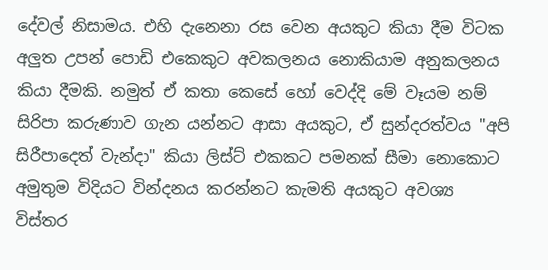දේවල් නිසාමය. එහි දැනෙනා රස වෙන අයකුට කියා දීම විටක අලුත උපන් පොඩි එකෙකුට අවකලනය නොකියාම අනුකලනය කියා දීමකි. නමුත් ඒ කතා කෙසේ හෝ වෙද්දි මේ වෑයම නම් සිරිපා කරුණාව ගැන යන්නට ආසා අයකුට, ඒ සුන්දරත්වය "අපි සිරීපාදෙත් වැන්දා" කියා ලිස්ට් එකකට පමනක් සීමා නොකොට අමුතුම විදියට වින්දනය කරන්නට කැමති අයකුට අවශ්‍ය විස්තර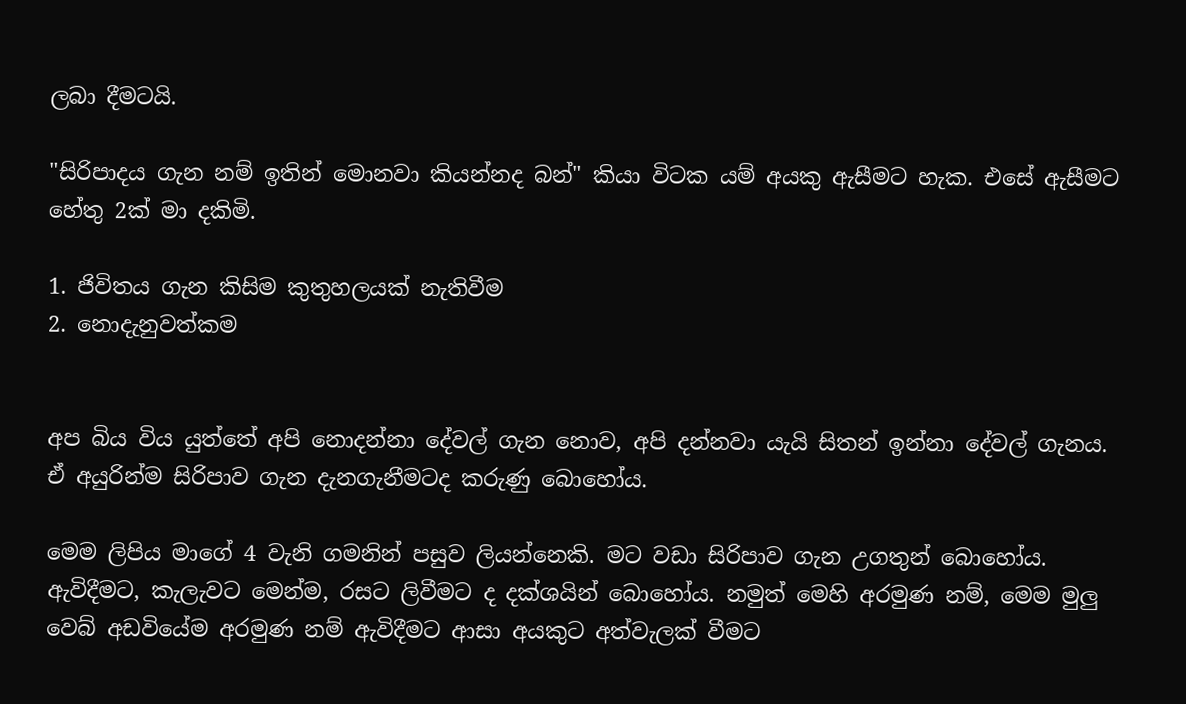ලබා දීමටයි.

"සිරිපාදය ගැන නම් ඉතින් මොනවා කියන්නද බන්" කියා විටක යම් අයකු ඇසීමට හැක. එසේ ඇසීමට හේතු 2ක් මා දකිමි.

1. ජිවිතය ගැන කිසිම කුතුහලයක් නැතිවීම
2. නොදැනුවත්කම


අප බිය විය යුත්තේ අපි නොදන්නා දේවල් ගැන නොව, අපි දන්නවා යැයි සිතන් ඉන්නා දේවල් ගැනය. ඒ අයුරින්ම සිරිපාව ගැන දැනගැනීමටද කරුණු බොහෝය.

මෙම ලිපිය මාගේ 4 වැනි ගමනින් පසුව ලියන්නෙකි. මට වඩා සිරිපාව ගැන උගතුන් බොහෝය. ඇවිදීමට, කැලැවට මෙන්ම, රසට ලිවීමට ද දක්ශයින් බොහෝය. නමුත් මෙහි අරමුණ නම්, මෙම මුලු වෙබ් අඩවියේම අරමුණ නම් ඇවිදීමට ආසා අයකුට අත්වැලක් වීමට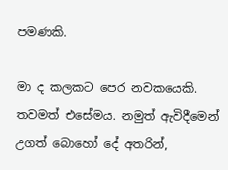පමණකි.

මා ද කලකට පෙර නවකයෙකි. තවමත් එසේමය. නමුත් ඇවිදීමෙන් උගත් බොහෝ දේ අතරින්,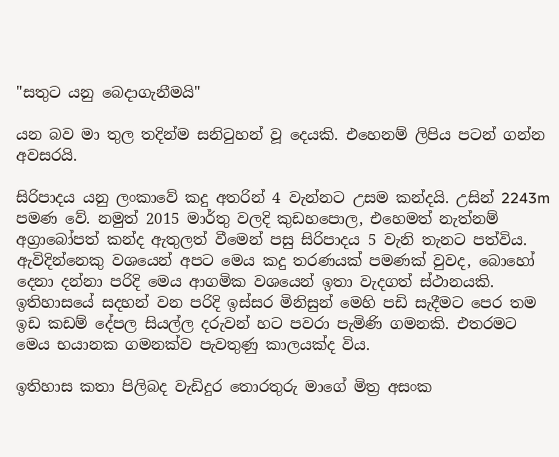"සතුට යනු බෙදාගැනීමයි"

යන බව මා තුල තදින්ම සනිටුහන් වූ දෙයකි. එහෙනම් ලිපිය පටන් ගන්න අවසරයි.

සිරිපාදය යනු ලංකාවේ කදු අතරින් 4 වැන්නට උසම කන්දයි. උසින් 2243m පමණ වේ. නමුත් 2015 මාර්තු වලදි කුඩහපොල, එහෙමත් නැත්නම් අග්‍රාබෝපත් කන්ද ඇතුලත් වීමෙන් පසු සිරිපාදය 5 වැනි තැනට පත්විය.
ඇවිදින්නෙකු වශයෙන් අපට මෙය කදු තරණයක් පමණක් වුවද, බොහෝ දෙනා දන්නා පරිදි මෙය ආගමික වශයෙන් ඉතා වැදගත් ස්ථානයකි. ඉතිහාසයේ සදහන් වන පරිදි ඉස්සර මිනිසුන් මෙහි පඩි සැදීමට පෙර තම ඉඩ කඩම් දේපල සියල්ල දරුවන් හට පවරා පැමිණි ගමනකි. එතරමට මෙය භයානක ගමනක්ව පැවතුණු කාලයක්ද විය.

ඉතිහාස කතා පිලිබද වැඩිදුර තොරතුරු මාගේ මිත්‍ර අසංක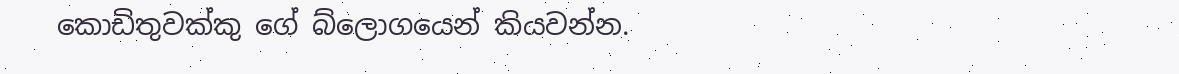කොඩිතුවක්කු ගේ බ්ලොගයෙන් කියවන්න.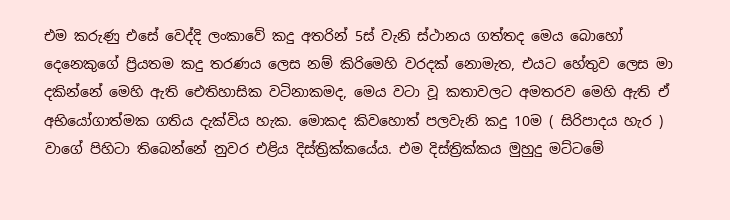එම කරුණු එසේ වෙද්දි ලංකාවේ කදු අතරින් 5ස් වැනි ස්ථානය ගත්තද මෙය බොහෝ දෙනෙකුගේ ප්‍රියතම කදු තරණය ලෙස නම් කිරිමෙහි වරදක් නොමැත, එයට හේතුව ලෙස මා දකින්නේ මෙහි ඇති ඓතිහාසික වටිනාකමද, මෙය වටා වූ කතාවලට අමතරව මෙහි ඇති ඒ අභියෝගාත්මක ගතිය දැක්විය හැක. මොකද කිවහොත් පලවැනි කදු 10ම ( සිරිපාදය හැර ) වාගේ පිහිටා තිබෙන්නේ නුවර එළිය දිස්ත්‍රික්කයේය. එම දිස්ත්‍රික්කය මුහුදු මට්ටමේ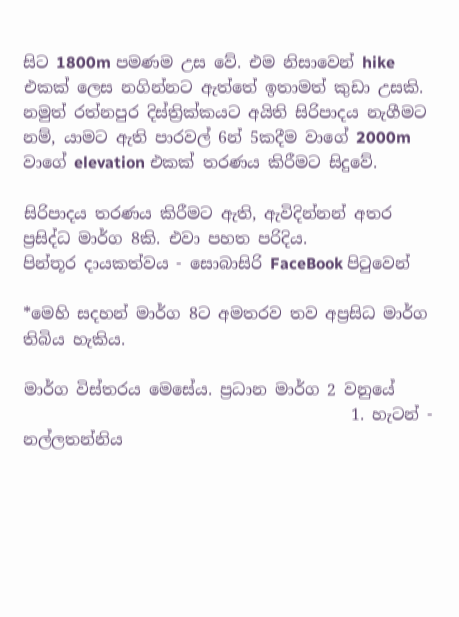සිට 1800m පමණම උස වේ. එම නිසාවෙන් hike එකක් ලෙස නගින්නට ඇත්තේ ඉතාමත් කුඩා උසකි. නමුත් රත්නපුර දිස්ත්‍රික්කයට අයිති සිරිපාදය නැගීමට නම්, යාමට ඇති පාරවල් 6න් 5කදීම වාගේ 2000m වාගේ elevation එකක් තරණය කිරීමට සිදුවේ.

සිරිපාදය තරණය කිරීමට ඇති, ඇවිදින්නන් අතර ප්‍රසිද්ධ මාර්ග 8කි. එවා පහත පරිදිය.
පින්තූර දායකත්වය - සොබාසිරි FaceBook පිටුවෙන්

*මෙහි සදහන් මාර්ග 8ට අමතරව තව අප්‍රසිධ මාර්ග තිබිය හැකිය.

මාර්ග විස්තරය මෙසේය. ප්‍රධාන මාර්ග 2 වනුයේ
                                         1. හැටන් - නල්ලතන්නිය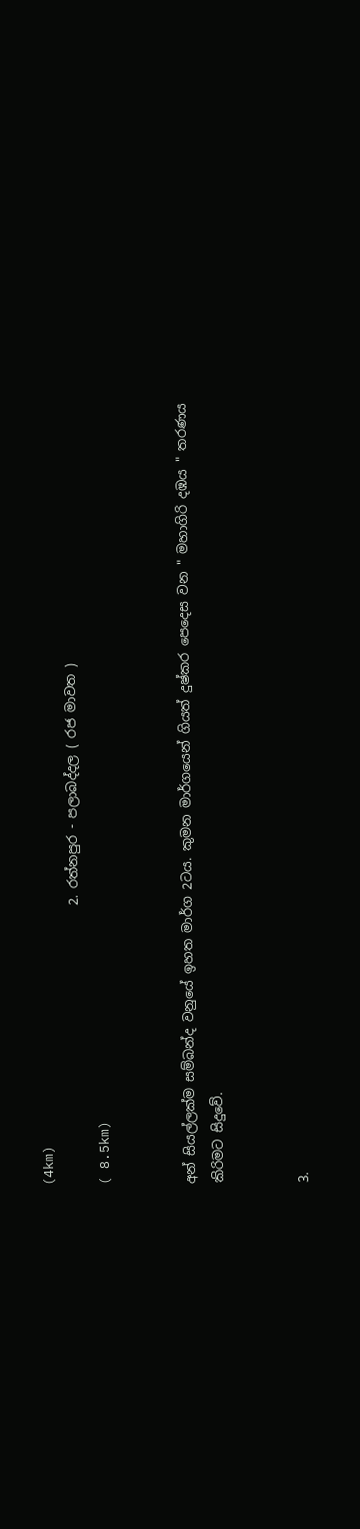(4km)
                                           2. රත්නපුර - පලාබද්දල ( රජ මාවත )
( 8.5km)


අන් සියල්ලක්ම සම්බන්ද වනුයේ ඉහත මාර්ග 2ටය. කුමන මාර්ගයෙන් ගියත් දුෂ්කර පෙදෙස වන " මහාගිරි දඹය " තරණය කිරිමට සිදුවේ.


3.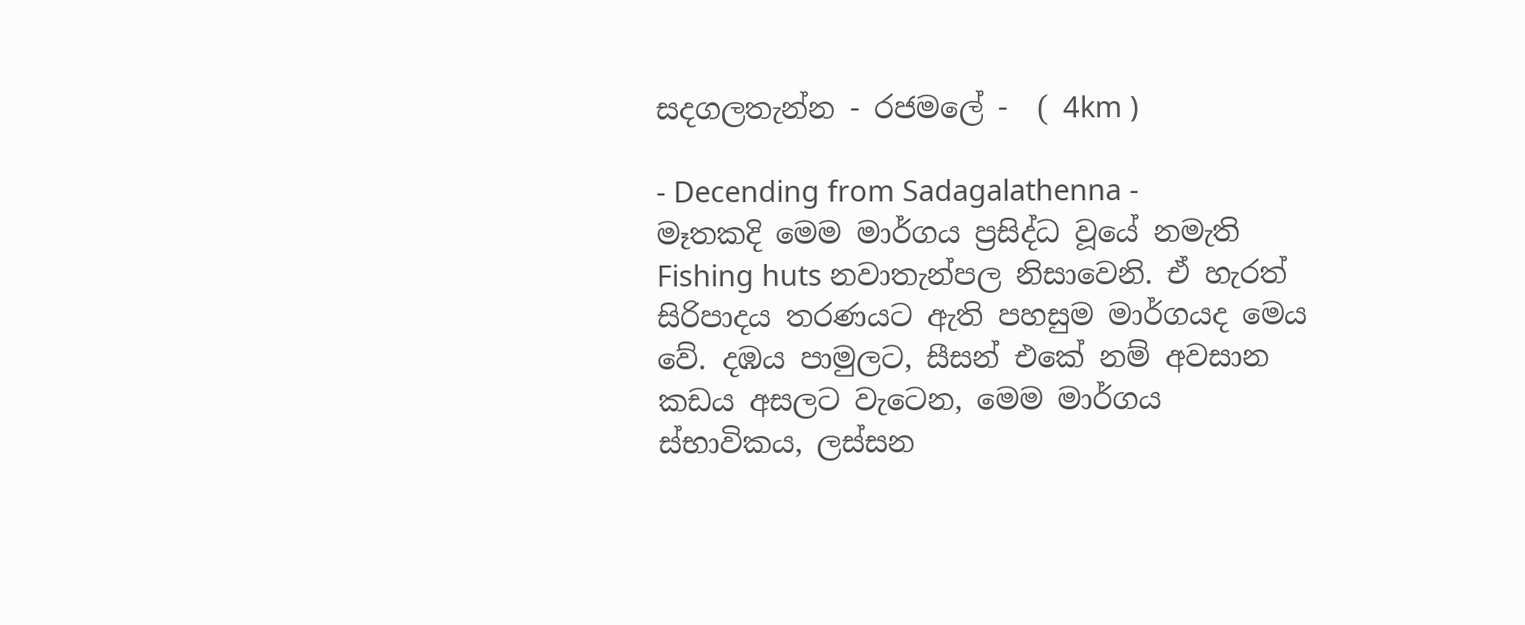සදගලතැන්න - රජමලේ -  ( 4km )

- Decending from Sadagalathenna -
මෑතකදි මෙම මාර්ගය ප්‍රසිද්ධ වූයේ නමැති Fishing huts නවාතැන්පල නිසාවෙනි. ඒ හැරත් සිරිපාදය තරණයට ඇති පහසුම මාර්ගයද මෙය වේ. දඹය පාමුලට, සීසන් එකේ නම් අවසාන කඩය අසලට වැටෙන, මෙම මාර්ගය ස්භාවිකය, ලස්සන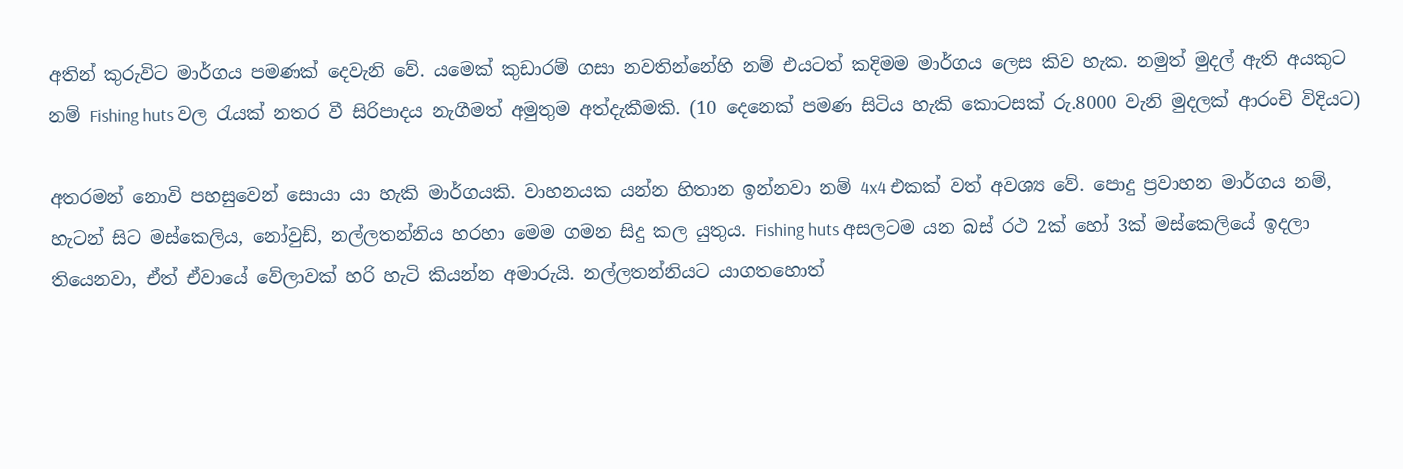අතින් කුරුවිට මාර්ගය පමණක් දෙවැනි වේ. යමෙක් කුඩාරම් ගසා නවතින්නේහි නම් එයටත් කදිමම මාර්ගය ලෙස කිව හැක. නමුත් මුදල් ඇති අයකුට නම් Fishing huts වල රැයක් නතර වී සිරිපාදය නැගීමත් අමුතුම අත්දැකීමකි. (10 දෙනෙක් පමණ සිටිය හැකි කොටසක් රු.8000 වැනි මුදලක් ආරංචි විදියට)

අතරමන් නොවි පහසුවෙන් සොයා යා හැකි මාර්ගයකි. වාහනයක යන්න හිතාන ඉන්නවා නම් 4x4 එකක් වත් අවශ්‍ය වේ. පොදු ප්‍රවාහන මාර්ගය නම්, හැටන් සිට මස්කෙලිය, නෝවුඩ්, නල්ලතන්නිය හරහා මෙම ගමන සිදු කල යුතුය. Fishing huts අසලටම යන බස් රථ 2ක් හෝ 3ක් මස්කෙලියේ ඉදලා තියෙනවා, ඒත් ඒවායේ වේලාවක් හරි හැටි කියන්න අමාරුයි. නල්ලතන්නියට යාගතහොත්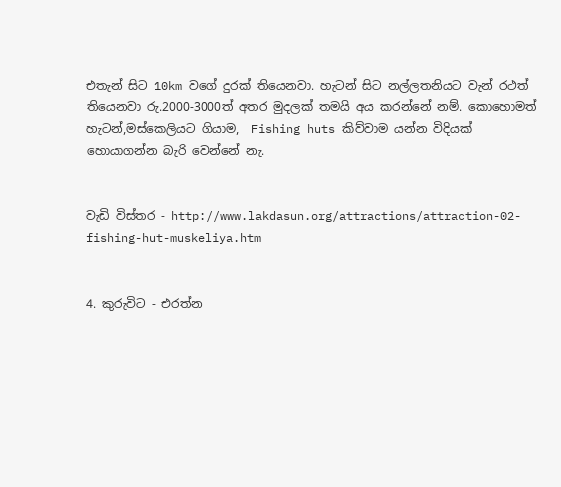එතැන් සිට 10km වගේ දුරක් තියෙනවා. හැටන් සිට නල්ලතනියට වැන් රථත් තියෙනවා රු.2000-3000ත් අතර මුදලක් තමයි අය කරන්නේ නම්. කොහොමත් හැටන්,මස්කෙලියට ගියාම,  Fishing huts කිව්වාම යන්න විදියක් හොයාගන්න බැරි වෙන්නේ නැ.


වැඩි විස්තර - http://www.lakdasun.org/attractions/attraction-02-fishing-hut-muskeliya.htm


4. කුරුවිට - එරත්න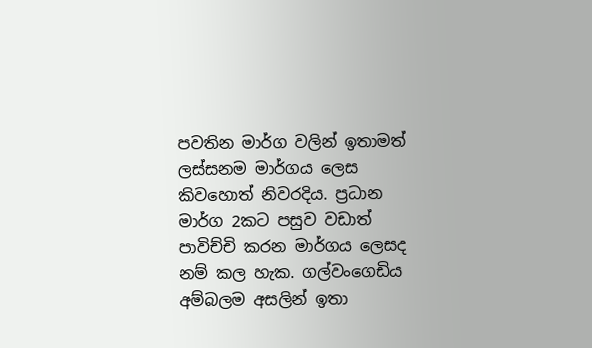පවතින මාර්ග වලින් ඉතාමත් ලස්සනම මාර්ගය ලෙස කිවහොත් නිවරදිය. ප්‍රධාන මාර්ග 2කට පසුව වඩාත් පාවිච්චි කරන මාර්ගය ලෙසද නම් කල හැක. ගල්වංගෙඩිය අම්බලම අසලින් ඉතා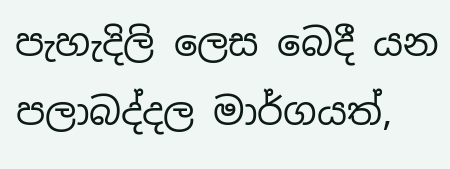පැහැදිලි ලෙස බෙදී යන පලාබද්දල මාර්ගයත්,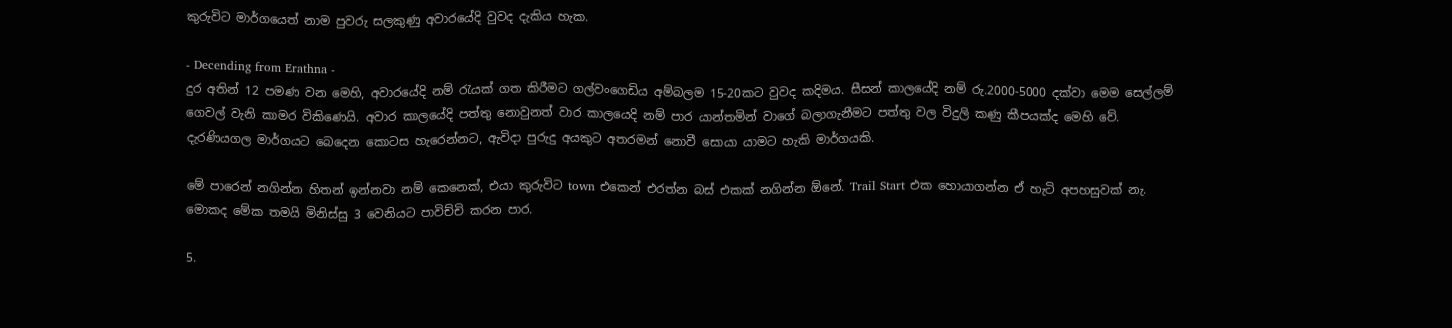කුරුවිට මාර්ගයෙත් නාම පුවරු සලකුණු අවාරයේදි වුවද දැකිය හැක.

- Decending from Erathna -
දුර අතින් 12 පමණ වන මෙහි, අවාරයේදි නම් රැයක් ගත කිරීමට ගල්වංගෙඩිය අම්බලම 15-20කට වුවද කදිමය. සීසන් කාලයේදි නම් රු.2000-5000 දක්වා මෙම සෙල්ලම් ගෙවල් වැනි කාමර විකිණෙ‍යි. අවාර කාලයේදි පත්තු නොවුනත් වාර කාලයෙදි නම් පාර යාන්තමින් වාගේ බලාගැනීමට පත්තු වල විදුලි කණු කීපයක්ද මෙහි වේ. දැරණියගල මාර්ගයට බෙදෙන කොටස හැරෙන්නට, ඇවිදා පුරුදු අයකුට අතරමන් නොවී සොයා යාමට හැකි මාර්ගයකි.

මේ පාරෙන් නගින්න හිතන් ඉන්නවා නම් කෙනෙක්, එයා කුරුවිට town එකෙන් එරත්න බස් එකක් නගින්න ඕනේ. Trail Start එක හොයාගන්න ඒ හැටි අපහසුවක් නැ. මොකද මේක තමයි මිනිස්සු 3 වෙනියට පාවිච්චි කරන පාර.

5.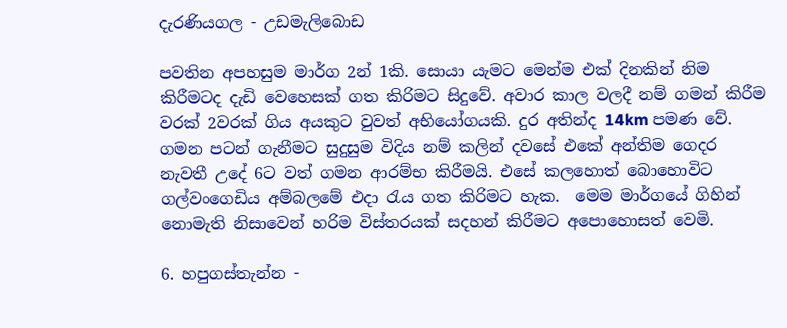දැරණියගල - උඩමැලිබොඩ

පවතින අපහසුම මාර්ග 2න් 1කි. සොයා යැමට මෙන්ම එක් දිනකින් නිම කිරීමටද දැඩි වෙහෙසක් ගත කිරිමට සිදුවේ. අවාර කාල වලදී නම් ගමන් කිරීම වරක් 2වරක් ගිය අයකුට වුවත් අභියෝගයකි. දුර අතින්ද 14km පමණ වේ. ගමන පටන් ගැනීමට සුදුසුම විදිය නම් කලින් දවසේ එකේ අන්තිම ගෙදර නැවතී උදේ 6ට වත් ගමන ආරම්භ කිරීමයි. එසේ කලහොත් බොහොවිට ගල්වංගෙඩිය අම්බලමේ එදා රැය ගත කිරිමට හැක.  මෙම මාර්ගයේ ගිහින් නොමැති නිසාවෙන් හරිම විස්තරයක් සදහන් කිරීමට අපොහොසත් වෙමි.

6. හපුගස්තැන්න -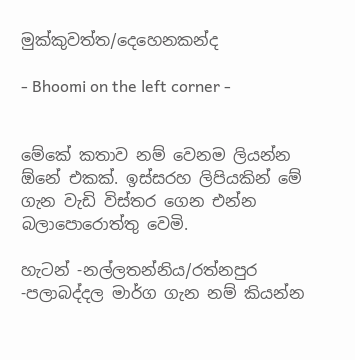මුක්කුවත්ත/දෙහෙනකන්ද

- Bhoomi on the left corner -


මේකේ කතාව නම් වෙනම ලියන්න ඕනේ එකක්. ඉස්සරහ ලිපියකින් මේ ගැන වැඩි විස්තර ගෙන එන්න බලාපොරොත්තු වෙමි.

හැටන් -නල්ලතන්නිය/රත්නපුර -පලාබද්දල මාර්ග ගැන නම් කියන්න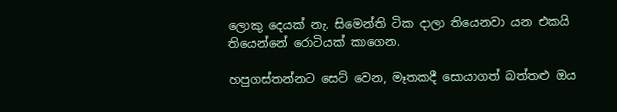ලොකු දෙයක් නැ. සිමෙන්ති ටික දාලා තියෙනවා යන එකයි තියෙන්නේ රොටියක් කාගෙන.

හපුගස්තන්නට සෙට් වෙන, මෑතකදී සොයාගත් බත්තළු ඔය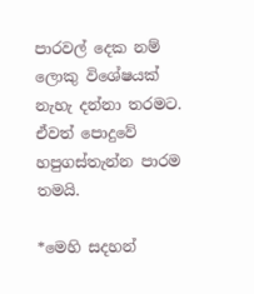පාරවල් දෙක නම් ලොකු විශේෂයක් නැහැ දන්නා තරමට. ඒවත් පොදුවේ හපුගස්තැන්න පාරම තමයි.

*මෙහි සදහන්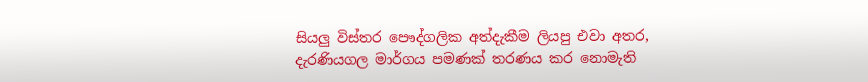සියලු විස්තර පෞද්ගලික අත්දැකීම ලියපු එවා අතර, දැරණියගල මාර්ගය පමණක් තරණය කර නොමැති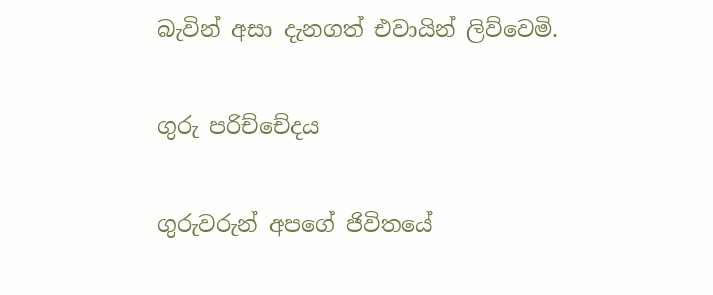බැවින් අසා දැනගත් එවායින් ලිව්වෙමි.

ගුරු පරිච්චේදය

ගුරුවරුන් අපගේ ජිවිතයේ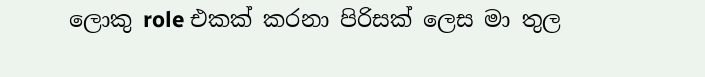ලොකු role එකක් කරනා පිරිසක් ලෙස මා තුල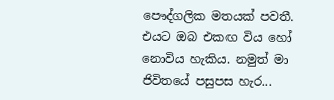පෞද්ගලික මතයක් පවතී. එයට ඔබ එකඟ විය හෝ නොවිය හැකිය. නමුත් මා ජිවිතයේ පසුපස හැර...